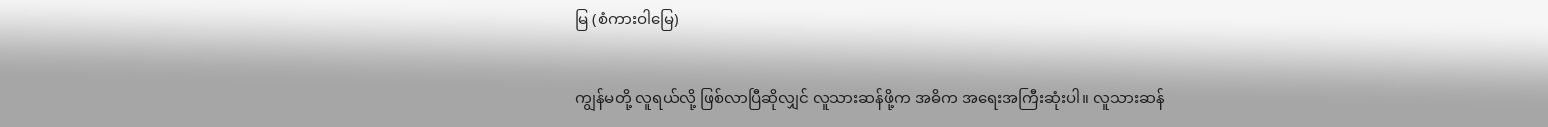မြ (စံကားဝါမြေ)

ကျွန်မတို့ လူရယ်လို့ ဖြစ်လာပြီဆိုလျှင် လူသားဆန်ဖို့က အဓိက အရေးအကြီးဆုံးပါ။ လူသားဆန်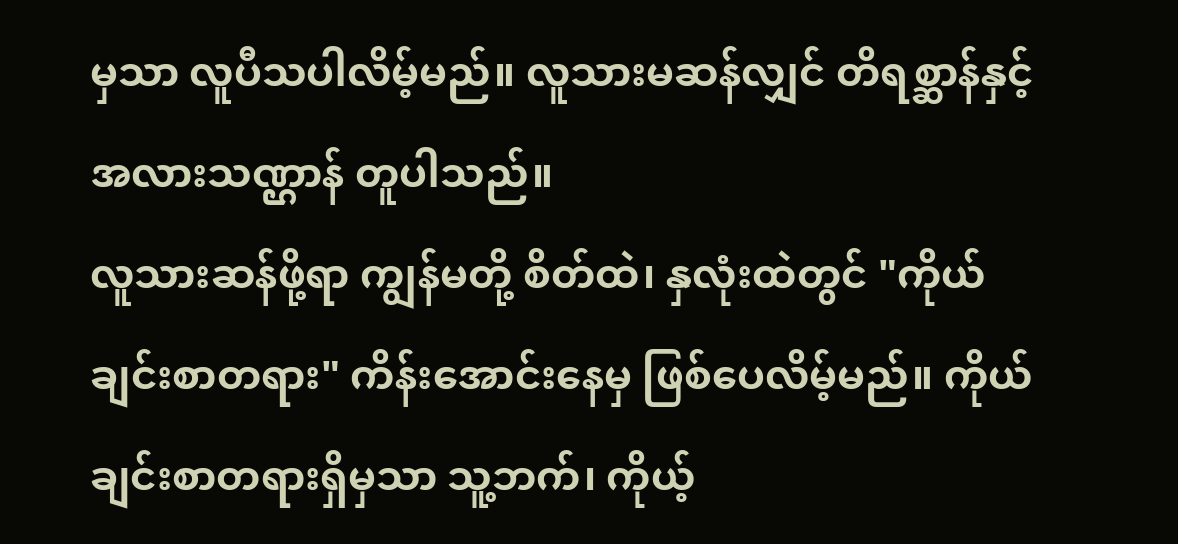မှသာ လူပီသပါလိမ့်မည်။ လူသားမဆန်လျှင် တိရစ္ဆာန်နှင့် အလားသဏ္ဌာန် တူပါသည်။
လူသားဆန်ဖို့ရာ ကျွန်မတို့ စိတ်ထဲ၊ နှလုံးထဲတွင် "ကိုယ်ချင်းစာတရား" ကိန်းအောင်းနေမှ ဖြစ်ပေလိမ့်မည်။ ကိုယ်ချင်းစာတရားရှိမှသာ သူ့ဘက်၊ ကိုယ့်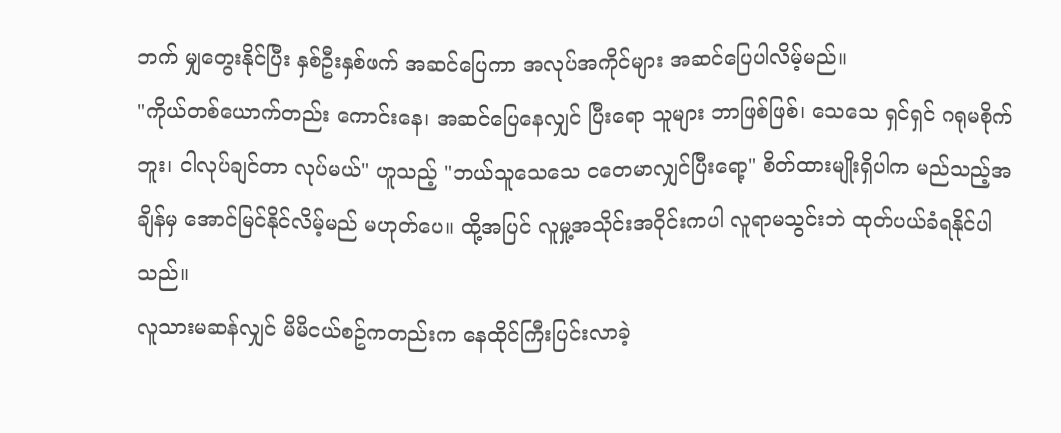ဘက် မျှတွေးနိုင်ပြီး နှစ်ဦးနှစ်ဖက် အဆင်ပြေကာ အလုပ်အကိုင်များ အဆင်ပြေပါလိမ့်မည်။
"ကိုယ်တစ်ယောက်တည်း ကောင်းနေ၊ အဆင်ပြေနေလျှင် ပြီးရော သူများ ဘာဖြစ်ဖြစ်၊ သေသေ ရှင်ရှင် ဂရုမစိုက်ဘူး၊ ငါလုပ်ချင်တာ လုပ်မယ်" ဟူသည့် "ဘယ်သူသေသေ ငတေမာလျှင်ပြီးရော့" စိတ်ထားမျိုးရှိပါက မည်သည့်အချိန်မှ အောင်မြင်နိုင်လိမ့်မည် မဟုတ်ပေ။ ထို့အပြင် လူမှု့အသိုင်းအဝိုင်းကပါ လူရာမသွင်းဘဲ ထုတ်ပယ်ခံရနိုင်ပါသည်။
လူသားမဆန်လျှင် မိမိငယ်စဥ်ကတည်းက နေထိုင်ကြီးပြင်းလာခဲ့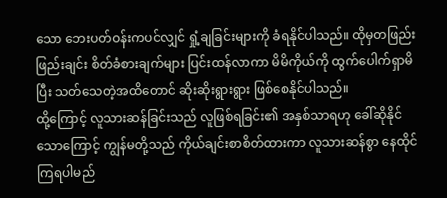သော ဘေးပတ်ဝန်းကပင်လျှင် ရှုံ့ချခြင်းများကို ခံရနိုင်ပါသည်။ ထိုမှတဖြည်းဖြည်းချင်း စိတ်ခံစားချက်များ ပြင်းထန်လာကာ မိမိကိုယ်ကို ထွက်ပေါက်ရှာမိပြီး သတ်သေတဲ့အထိတောင် ဆိုးဆိုးရွားရွား ဖြစ်စေနိုင်ပါသည်။
ထို့ကြောင့် လူသားဆန်ခြင်းသည် လူဖြစ်ရခြင်း၏ အနှစ်သာရဟု ခေါ်ဆိုနိုင်သောကြောင့် ကျွန်မတို့သည် ကိုယ်ချင်းစာစိတ်ထားကာ လူသားဆန်စွာ နေထိုင်ကြရပါမည်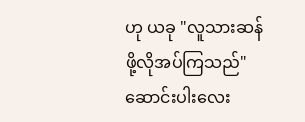ဟု ယခု "လူသားဆန်ဖို့လိုအပ်ကြသည်" ဆောင်းပါးလေး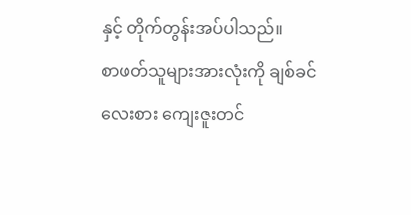နှင့် တိုက်တွန်းအပ်ပါသည်။
စာဖတ်သူများအားလုံးကို ချစ်ခင်လေးစား ကျေးဇူးတင်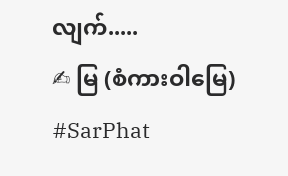လျက်.....
✍ မြ (စံကားဝါမြေ)
#SarPhat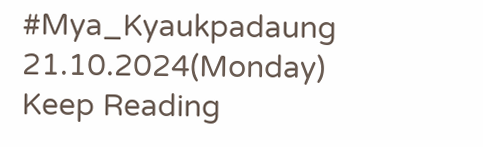#Mya_Kyaukpadaung
21.10.2024(Monday)
Keep Reading